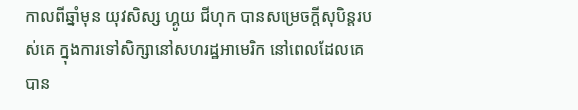កាលពីឆ្នាំមុន យុវសិស្ស ហ្គូយ ជីហុក បានសម្រេចក្តីសុបិន្តរបស់គេ ក្នុងការទៅសិក្សានៅសហរដ្ឋអាមេរិក នៅពេលដែលគេបាន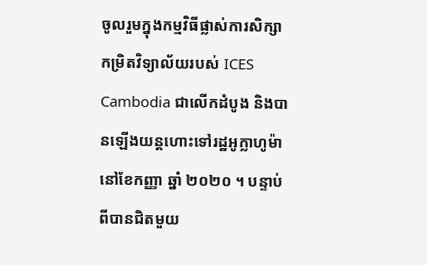ចូលរួមក្នុងកម្មវិធីផ្លាស់ការសិក្សាកម្រិតវិទ្យាល័យរបស់ ICES Cambodia ជាលើកដំបូង និងបានឡើងយន្ដហោះទៅរដ្ឋអូក្លាហូម៉ា នៅខែកញ្ញា ឆ្នាំ ២០២០ ។ បន្ទាប់ពីបានជិតមួយ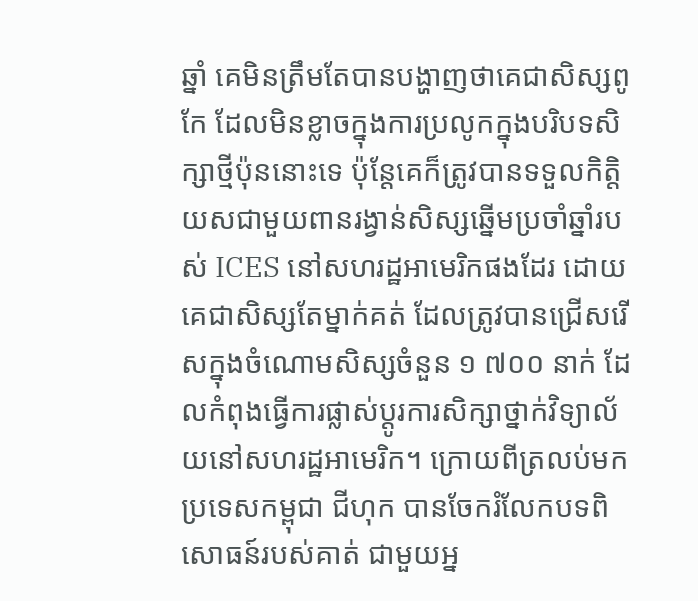ឆ្នាំ គេមិនត្រឹមតែបានបង្ហាញថាគេជាសិស្សពូកែ ដែលមិនខ្លាចក្នុងការប្រលូកក្នុងបរិបទសិក្សាថ្មីប៉ុននោះទេ ប៉ុន្តែគេក៏ត្រូវបានទទួលកិត្តិយសជាមួយពានរង្វាន់សិស្សឆ្នើមប្រចាំឆ្នាំរបស់ ICES នៅសហរដ្ឋអាមេរិកផងដែរ ដោយគេជាសិស្សតែម្នាក់គត់ ដែលត្រូវបានជ្រើសរើសក្នុងចំណោមសិស្សចំនួន ១ ៧០០ នាក់ ដែលកំពុងធ្វើការផ្លាស់ប្តូរការសិក្សាថ្នាក់វិទ្យាល័យនៅសហរដ្ឋអាមេរិក។ ក្រោយពីត្រលប់មកប្រទេសកម្ពុជា ជីហុក បានចែករំលែកបទពិសោធន៍របស់គាត់ ជាមួយអ្ន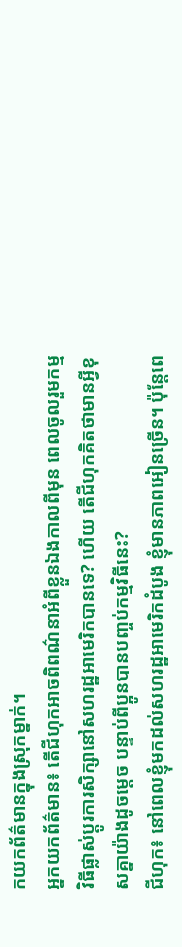កយកព័ត៌មានក្នុងស្រុកម្នាក់។
អ្នកយកព័ត៌មាន៖ តើជីហុកអាចពិពណ៌នាអំពីខ្លួនឯងកាលពីមុន ពេលចូលរួមកម្មវិធីផ្លាស់ប្តូរការសិក្សានៅសហរដ្ឋអាមេរិកបានទេ? ហើយ តើជីហុកគិតថាមានអ្វីខុសគ្នាយ៉ាងដូចម្តេច បន្ទាប់ពីប្អូនបានបញ្ចប់កម្មវិធីនេះ?
ជីហុក៖ នៅពេលខ្ញុំមកដល់សហរដ្ឋអាមេរិកដំបូង ខ្ញុំមានភាពអៀនច្រើន។ ប៉ុន្តែពេ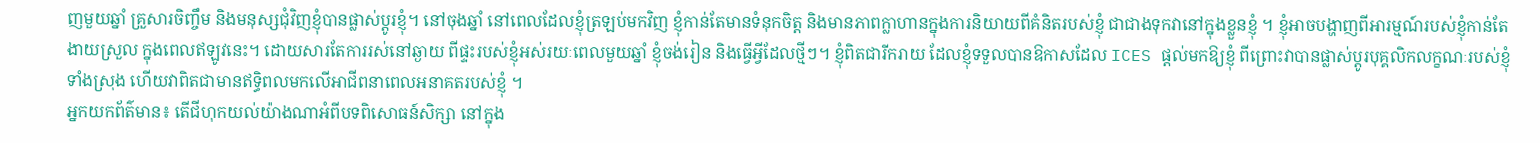ញមួយឆ្នាំ គ្រួសារចិញ្ចឹម និងមនុស្សជុំវិញខ្ញុំបានផ្លាស់ប្តូរខ្ញុំ។ នៅចុងឆ្នាំ នៅពេលដែលខ្ញុំត្រឡប់មកវិញ ខ្ញុំកាន់តែមានទំនុកចិត្ត និងមានភាពក្លាហានក្នុងការនិយាយពីគំនិតរបស់ខ្ញុំ ជាជាងទុកវានៅក្នុងខ្លួនខ្ញុំ ។ ខ្ញុំអាចបង្ហាញពីអារម្មណ៍របស់ខ្ញុំកាន់តែងាយស្រួល ក្នុងពេលឥឡូវនេះ។ ដោយសារតែការរស់នៅឆ្ងាយ ពីផ្ទះរបស់ខ្ញុំអស់រយៈពេលមួយឆ្នាំ ខ្ញុំចង់រៀន និងធ្វើអ្វីដែលថ្មីៗ។ ខ្ញុំពិតជារីករាយ ដែលខ្ញុំទទួលបានឱកាសដែល ICES ផ្តល់មកឱ្យខ្ញុំ ពីព្រោះវាបានផ្លាស់ប្តូរបុគ្គលិកលក្ខណៈរបស់ខ្ញុំទាំងស្រុង ហើយវាពិតជាមានឥទ្ធិពលមកលើអាជីពនាពេលអនាគតរបស់ខ្ញុំ ។
អ្នកយកព័ត៌មាន៖ តើជីហុកយល់យ៉ាងណាអំពីបទពិសោធន៍សិក្សា នៅក្នុង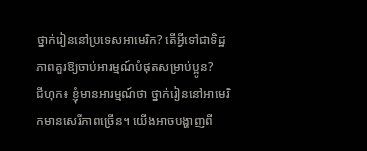ថ្នាក់រៀននៅប្រទេសអាមេរិក? តើអ្វីទៅជាទិដ្ឋភាពគួរឱ្យចាប់អារម្មណ៍បំផុតសម្រាប់ប្អូន?
ជីហុក៖ ខ្ញុំមានអារម្មណ៍ថា ថ្នាក់រៀននៅអាមេរិកមានសេរីភាពច្រើន។ យើងអាចបង្ហាញពី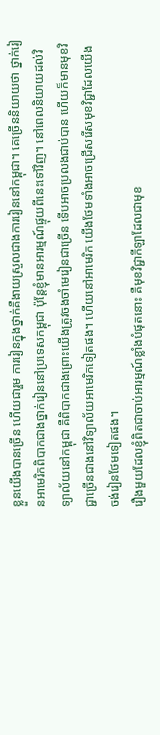ខ្លួនយើងបានច្រើន ហើយជារួម ការរៀនក្នុងថ្នាក់គឺងាយស្រួលជាងការរៀននៅកម្ពុជា។ គេច្រើននិយាយថា ថ្នាក់រៀនអាមេរិកពិបាកជាងថ្នាក់រៀននៅប្រទេសកម្ពុជា ប៉ុន្តែខ្ញុំមានអារម្មណ៍ផ្ទុយពីនេះទៅវិញ។ នៅពេលនិយាយដល់វិទ្យាល័យនៅកម្ពុជា គឺពិបាកជាងព្រោះយើងត្រូវចងចាំមេរៀនជាច្រើន ទើបអាចប្រលងជាប់បាន ហើយក៏មានមុខវិជ្ជាច្រើនជាងនៅវិទ្យាល័យអាមេរិកទៀតផង។ ហើយនៅអាមេរិក យើងថែមទាំងអាចជ្រើសរើសមុខវិជ្ជាដែលយើងចង់រៀនថែមទៀតផង។
រឿងមួយដែលខ្ញុំពិតជាចាប់អារម្មណ៍ខ្លាំងបំផុតនោះ គឺមុខវិជ្ជាកីឡាដែលជាមុខ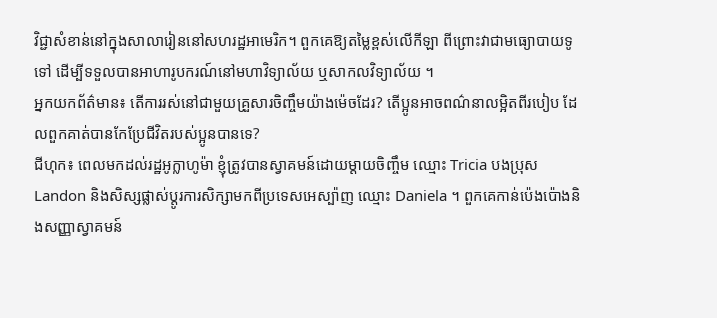វិជ្ជាសំខាន់នៅក្នុងសាលារៀននៅសហរដ្ឋអាមេរិក។ ពួកគេឱ្យតម្លៃខ្ពស់លើកីឡា ពីព្រោះវាជាមធ្យោបាយទូទៅ ដើម្បីទទួលបានអាហារូបករណ៍នៅមហាវិទ្យាល័យ ឬសាកលវិទ្យាល័យ ។
អ្នកយកព័ត៌មាន៖ តើការរស់នៅជាមួយគ្រួសារចិញ្ចឹមយ៉ាងម៉េចដែរ? តើប្អូនអាចពណ៌នាលម្អិតពីរបៀប ដែលពួកគាត់បានកែប្រែជីវិតរបស់ប្អូនបានទេ?
ជីហុក៖ ពេលមកដល់រដ្ឋអូក្លាហូម៉ា ខ្ញុំត្រូវបានស្វាគមន៍ដោយម្ដាយចិញ្ចឹម ឈ្មោះ Tricia បងប្រុស Landon និងសិស្សផ្លាស់ប្តូរការសិក្សាមកពីប្រទេសអេស្ប៉ាញ ឈ្មោះ Daniela ។ ពួកគេកាន់ប៉េងប៉ោងនិងសញ្ញាស្វាគមន៍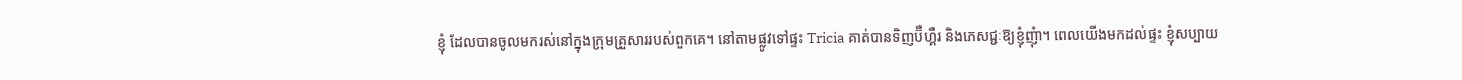ខ្ញុំ ដែលបានចូលមករស់នៅក្នុងក្រុមគ្រួសាររបស់ពួកគេ។ នៅតាមផ្លូវទៅផ្ទះ Tricia គាត់បានទិញប៊ឺហ្គឺរ និងភេសជ្ជៈឱ្យខ្ញុំញុំា។ ពេលយើងមកដល់ផ្ទះ ខ្ញុំសប្បាយ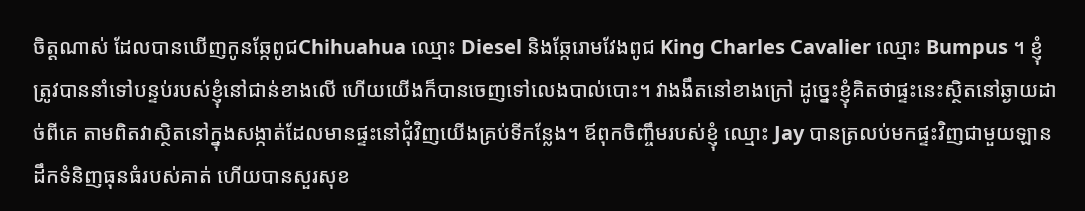ចិត្តណាស់ ដែលបានឃើញកូនឆ្កែពូជChihuahua ឈ្មោះ Diesel និងឆ្កែរោមវែងពូជ King Charles Cavalier ឈ្មោះ Bumpus ។ ខ្ញុំត្រូវបាននាំទៅបន្ទប់របស់ខ្ញុំនៅជាន់ខាងលើ ហើយយើងក៏បានចេញទៅលេងបាល់បោះ។ វាងងឹតនៅខាងក្រៅ ដូច្នេះខ្ញុំគិតថាផ្ទះនេះស្ថិតនៅឆ្ងាយដាច់ពីគេ តាមពិតវាស្ថិតនៅក្នុងសង្កាត់ដែលមានផ្ទះនៅជុំវិញយើងគ្រប់ទីកន្លែង។ ឪពុកចិញ្ចឹមរបស់ខ្ញុំ ឈ្មោះ Jay បានត្រលប់មកផ្ទះវិញជាមួយឡានដឹកទំនិញធុនធំរបស់គាត់ ហើយបានសួរសុខ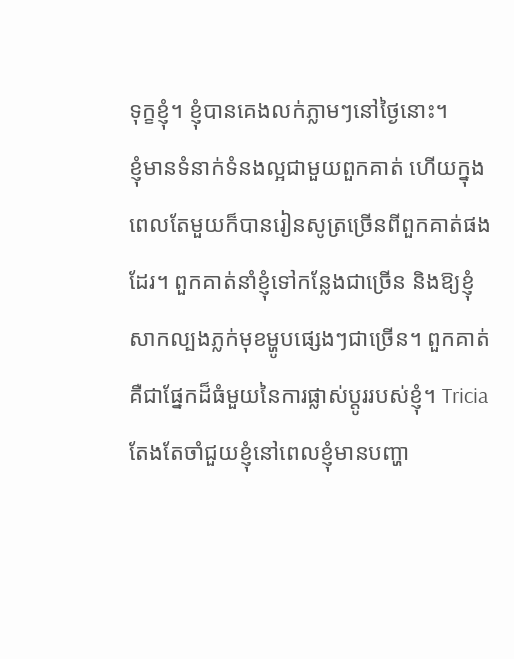ទុក្ខខ្ញុំ។ ខ្ញុំបានគេងលក់ភ្លាមៗនៅថ្ងៃនោះ។
ខ្ញុំមានទំនាក់ទំនងល្អជាមួយពួកគាត់ ហើយក្នុងពេលតែមួយក៏បានរៀនសូត្រច្រើនពីពួកគាត់ផងដែរ។ ពួកគាត់នាំខ្ញុំទៅកន្លែងជាច្រើន និងឱ្យខ្ញុំសាកល្បងភ្លក់មុខម្ហូបផ្សេងៗជាច្រើន។ ពួកគាត់ គឺជាផ្នែកដ៏ធំមួយនៃការផ្លាស់ប្តូររបស់ខ្ញុំ។ Tricia តែងតែចាំជួយខ្ញុំនៅពេលខ្ញុំមានបញ្ហា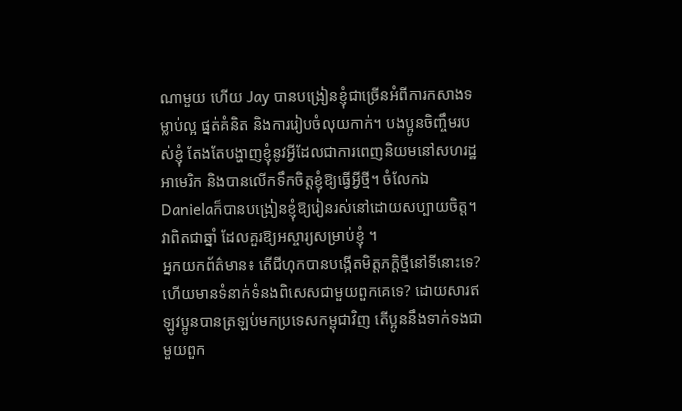ណាមួយ ហើយ Jay បានបង្រៀនខ្ញុំជាច្រើនអំពីការកសាងទម្លាប់ល្អ ផ្នត់គំនិត និងការរៀបចំលុយកាក់។ បងប្អូនចិញ្ចឹមរបស់ខ្ញុំ តែងតែបង្ហាញខ្ញុំនូវអ្វីដែលជាការពេញនិយមនៅសហរដ្ឋអាមេរិក និងបានលើកទឹកចិត្តខ្ញុំឱ្យធ្វើអ្វីថ្មី។ ចំលែកឯ Danielaក៏បានបង្រៀនខ្ញុំឱ្យរៀនរស់នៅដោយសប្បាយចិត្ត។ វាពិតជាឆ្នាំ ដែលគួរឱ្យអស្ចារ្យសម្រាប់ខ្ញុំ ។
អ្នកយកព័ត៌មាន៖ តើជីហុកបានបង្កើតមិត្តភក្តិថ្មីនៅទីនោះទេ? ហើយមានទំនាក់ទំនងពិសេសជាមួយពួកគេទេ? ដោយសារឥឡូវប្អូនបានត្រឡប់មកប្រទេសកម្ពុជាវិញ តើប្អូននឹងទាក់ទងជាមួយពួក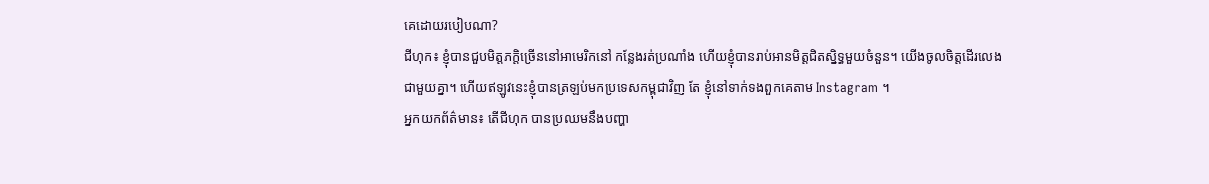គេដោយរបៀបណា?
ជីហុក៖ ខ្ញុំបានជួបមិត្តភក្តិច្រើននៅអាមេរិកនៅ កន្លែងរត់ប្រណាំង ហើយខ្ញុំបានរាប់អានមិត្តជិតស្និទ្ធមួយចំនួន។ យើងចូលចិត្តដើរលេងជាមួយគ្នា។ ហើយឥឡូវនេះខ្ញុំបានត្រឡប់មកប្រទេសកម្ពុជាវិញ តែ ខ្ញុំនៅទាក់ទងពួកគេតាម Instagram ។
អ្នកយកព័ត៌មាន៖ តើជីហុក បានប្រឈមនឹងបញ្ហា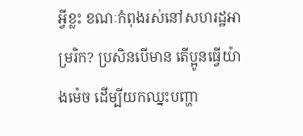អ្វីខ្លះ ខណៈកំពុងរស់នៅសហរដ្ឋអាម្ររិក? ប្រសិនបើមាន តើប្អូនធ្វើយ៉ាងម៉េច ដើម្បីយកឈ្នះបញ្ហា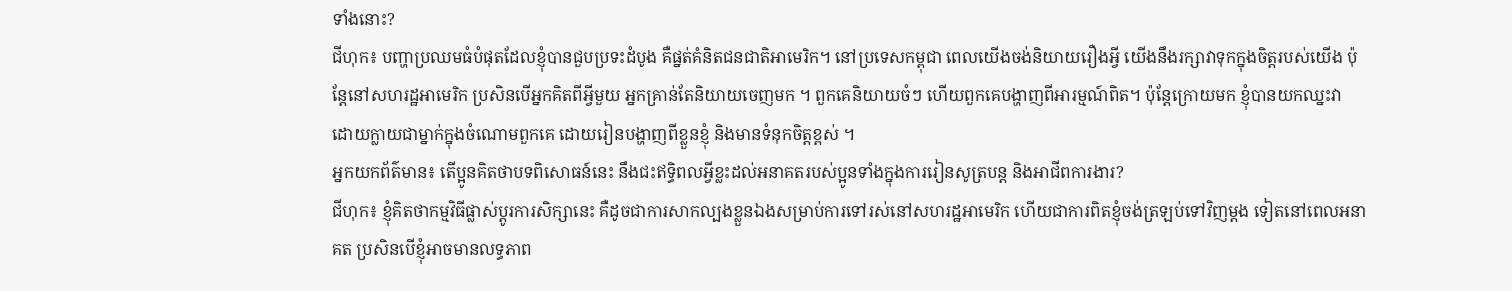ទាំងនោះ?
ជីហុក៖ បញ្ហាប្រឈមធំបំផុតដែលខ្ញុំបានជួបប្រទះដំបូង គឺផ្នត់គំនិតជនជាតិអាមេរិក។ នៅប្រទេសកម្ពុជា ពេលយើងចង់និយាយរឿងអ្វី យើងនឹងរក្សាវាទុកក្នុងចិត្តរបស់យើង ប៉ុន្តែនៅសហរដ្ឋអាមេរិក ប្រសិនបើអ្នកគិតពីអ្វីមួយ អ្នកគ្រាន់តែនិយាយចេញមក ។ ពួកគេនិយាយចំៗ ហើយពួកគេបង្ហាញពីអារម្មណ៍ពិត។ ប៉ុន្តែក្រោយមក ខ្ញុំបានយកឈ្នះវា ដោយក្លាយជាម្នាក់ក្នុងចំណោមពួកគេ ដោយរៀនបង្ហាញពីខ្លួនខ្ញុំ និងមានទំនុកចិត្តខ្ពស់ ។
អ្នកយកព័ត៌មាន៖ តើប្អូនគិតថាបទពិសោធន៍នេះ នឹងជះឥទ្ធិពលអ្វីខ្លះដល់អនាគតរបស់ប្អូនទាំងក្នុងការរៀនសូត្របន្ត និងអាជីពការងារ?
ជីហុក៖ ខ្ញុំគិតថាកម្មវិធីផ្លាស់ប្តូរការសិក្សានេះ គឺដូចជាការសាកល្បងខ្លួនឯងសម្រាប់ការទៅរស់នៅសហរដ្ឋអាមេរិក ហើយជាការពិតខ្ញុំចង់ត្រឡប់ទៅវិញម្តង ទៀតនៅពេលអនាគត ប្រសិនបើខ្ញុំអាចមានលទ្ធភាព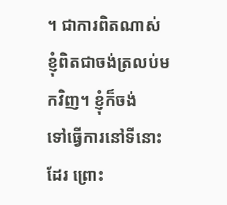។ ជាការពិតណាស់ ខ្ញុំពិតជាចង់ត្រលប់មកវិញ។ ខ្ញុំក៏ចង់
ទៅធ្វើការនៅទីនោះដែរ ព្រោះ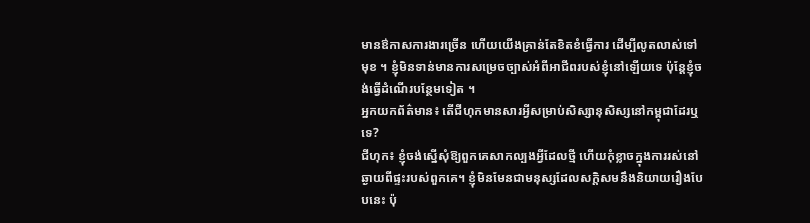មានឳកាសការងារច្រើន ហើយយើងគ្រាន់តែខិតខំធ្វើការ ដើម្បីលូតលាស់ទៅមុខ ។ ខ្ញុំមិនទាន់មានការសម្រេចច្បាស់អំពីអាជីពរបស់ខ្ញុំនៅឡើយទេ ប៉ុន្តែខ្ញុំចង់ធ្វើដំណើរបន្ថែមទៀត ។
អ្នកយកព័ត៌មាន៖ តើជីហុកមានសារអ្វីសម្រាប់សិស្សានុសិស្សនៅកម្ពុជាដែរឬទេ?
ជីហុក៖ ខ្ញុំចង់ស្នើសុំឱ្យពួកគេសាកល្បងអ្វីដែលថ្មី ហើយកុំខ្លាចក្នុងការរស់នៅឆ្ងាយពីផ្ទះរបស់ពួកគេ។ ខ្ញុំមិនមែនជាមនុស្សដែលសក្តិសមនឹងនិយាយរឿងបែបនេះ ប៉ុ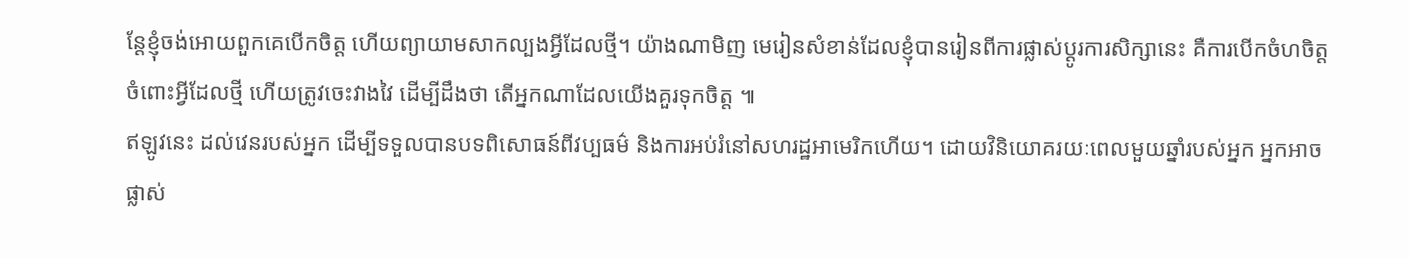ន្តែខ្ញុំចង់អោយពួកគេបើកចិត្ត ហើយព្យាយាមសាកល្បងអ្វីដែលថ្មី។ យ៉ាងណាមិញ មេរៀនសំខាន់ដែលខ្ញុំបានរៀនពីការផ្លាស់ប្តូរការសិក្សានេះ គឺការបើកចំហចិត្ត ចំពោះអ្វីដែលថ្មី ហើយត្រូវចេះវាងវៃ ដើម្បីដឹងថា តើអ្នកណាដែលយើងគួរទុកចិត្ត ៕
ឥឡូវនេះ ដល់វេនរបស់អ្នក ដើម្បីទទួលបានបទពិសោធន៍ពីវប្បធម៌ និងការអប់រំនៅសហរដ្ឋអាមេរិកហើយ។ ដោយវិនិយោគរយៈពេលមួយឆ្នាំរបស់អ្នក អ្នកអាចផ្លាស់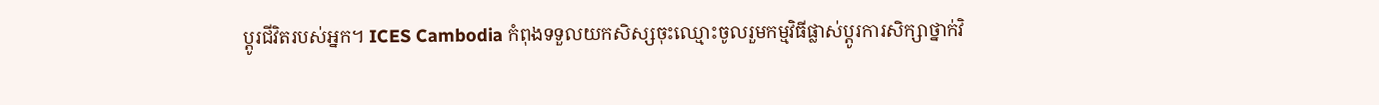ប្តូរជីវិតរបស់អ្នក។ ICES Cambodia កំពុងទទួលយកសិស្សចុះឈ្មោះចូលរួមកម្មវិធីផ្លាស់ប្តូរការសិក្សាថ្នាក់វិ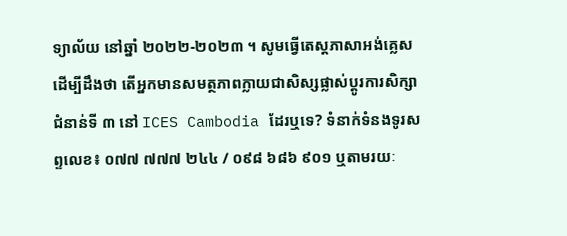ទ្យាល័យ នៅឆ្នាំ ២០២២-២០២៣ ។ សូមធ្វើតេស្តភាសាអង់គ្លេស ដើម្បីដឹងថា តើអ្នកមានសមត្ថភាពក្លាយជាសិស្សផ្លាស់ប្តូរការសិក្សាជំនាន់ទី ៣ នៅ ICES Cambodia ដែរឬទេ? ទំនាក់ទំនងទូរសព្ទលេខ៖ ០៧៧ ៧៧៧ ២៤៤ / ០៩៨ ៦៨៦ ៩០១ ឬតាមរយៈ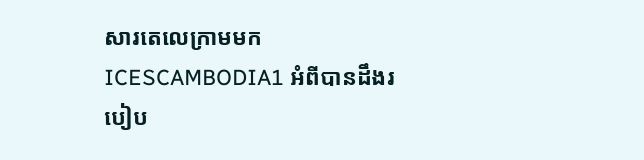សារតេលេក្រាមមក ICESCAMBODIA1 អំពីបានដឹងរបៀប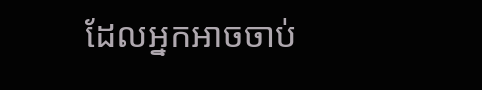ដែលអ្នកអាចចាប់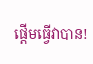ផ្តើមធ្វើវាបាន!